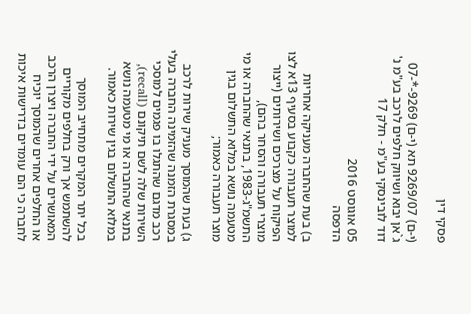פסקי דין

(י-ם) 9269/07 תא (י-ם) 9269-*-07 ג`אן יבוא ושיווק חלפים לרכב בע"מ נ' דוד לובינסקי בע"מ - חלק 17

05 אוגוסט 2016
הדפסה

ב) בעת שהחברה מעניקה אחריות למוצר תעבורה כקבוע בסעיף 13א לצו הפיקוח על מצרכים ושירותים (ייצור מוצרי תעבורה והסחר בהם), התשמ"ג-1983, בתנאי שהחברה או מי מטעמה נושא במלוא התשלום בגין מוצר תעבורה כאמור;

ג) בעת שהמוסך מעניק שירות לרכב במסגרת הזמנה שהזמינה החברה בעלי רכב מדגם שהתגלו בו פגמים למוסכי השירות שלה לשם תיקונם (recall), בתנאי שהחברה או מי מטעמה נושא במלוא התשלום בגין שירות כאמור.

בכל יתר המקרים מתחייב המוסך להשתמש אך ורק בחלפים מקוריים המאושרים על ידי החברה ויצרן הרכב או החלפים אחרים שהמוסך יוכיח לחברה כי הם עומדים בדרישות איכות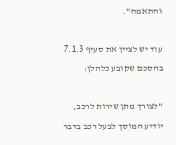והתאמה".

עוד יש לציין את סעיף 7.1.3 בהסכם שקובע כלהלן:

"לצורך מתן שירות לרכב, יודיע המוסך לבעל רכב בדבר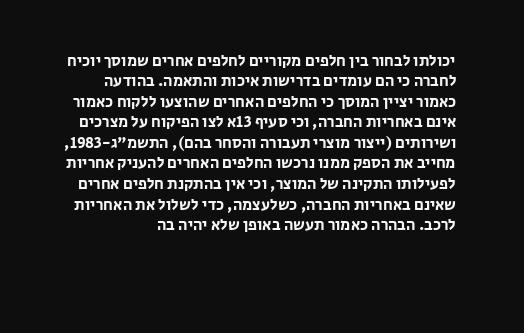יכולתו לבחור בין חלפים מקוריים לחלפים אחרים שמוסך יוכיח לחברה כי הם עומדים בדרישות איכות והתאמה. בהודעה כאמור יציין המוסך כי החלפים האחרים שהוצעו ללקוח כאמור אינם באחריות החברה, וכי סעיף 13א לצו הפיקוח על מצרכים ושירותים (ייצור מוצרי תעבורה והסחר בהם), התשמ"ג-1983, מחייב את הספק ממנו נרכשו החלפים האחרים להעניק אחריות לפעילותו התקינה של המוצר, וכי אין בהתקנת חלפים אחרים שאינם באחריות החברה, כשלעצמה, כדי לשלול את האחריות לרכב. הבהרה כאמור תעשה באופן שלא יהיה בה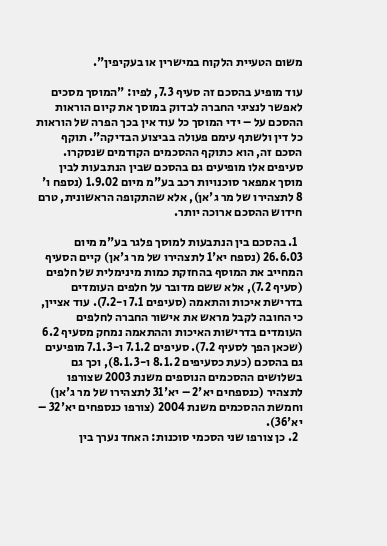משום הטעיית הלקוח במישרין או בעקיפין".

עוד מופיע בהסכם זה סעיף 7.3, לפיו: "המוסך מסכים לאפשר לנציגי החברה לבדוק במוסך את קיום הוראות ההסכם על – ידי המוסך כל עוד אין בכך הפרה של הוראות כל דין ולשתף עימם פעולה בביצוע הבדיקה". תוקף הסכם זה, הוא כתוקף ההסכמים הקודמים שנסקרו. סעיפים אלו מופיעים גם בהסכם שבין הנתבעות לבין מוסך אמפאר סוכנויות רכב בע"מ מיום 1.9.02 (נספח ו' 8 לתצהירו של מר ג'אן), אלא שהתקופה הראשונית, טרם חידוש ההסכם ארוכה יותר.

  1. בהסכם בין הנתבעות למוסך פלגר בע"מ מיום 26.6.03 (נספח יא'1 לתצהירו של מר ג'אן) קיים הסעיף המחייב את המוסף בהחזקת כמות מינימלית של חלפים (סעיף 7.2), אלא ששם מדובר על חלפים העומדים בדרישת איכות והתאמה (סעיפים 7.1 ו-7.2). עוד אציין, כי החובה לקבל מראש את אישור החברה לחלפים העומדים בדרישות האיכות וההתאמה נמחק מסעיף 6.2 (שכאן הפך לסעיף 7.2). סעיפים 7.1.2 ו-7.1.3 מופיעים גם בהסכם (כעת כסעיפים 8.1.2 ו-8.1.3), וכך גם בשלושים ההסכמים הנוספים משנת 2003 שצורפו לתצהיר (כנספחים יא'2 – יא'31 לתצהירו של מר ג'אן) וחמשת ההסכמים משנת 2004 (צורפו כנספחים יא'32 – יא'36).
  2. כן צורפו שני הסכמי סוכנות: האחד נערך בין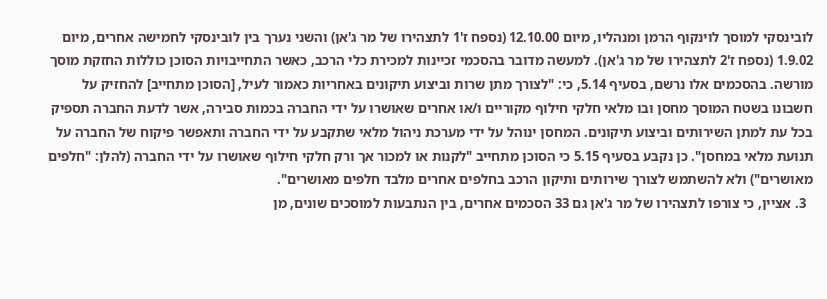לובינסקי למוסך לוינקוף הרמן ומנהליו, מיום 12.10.00 (נספח ז'1 לתצהירו של מר ג'אן) והשני נערך בין לובינסקי לחמישה אחרים, מיום 1.9.02 (נספח ז'2 לתצהירו של מר ג'אן). למעשה מדובר בהסכמי זכיינות למכירת כלי הרכב, כאשר התחייבויות הסוכן כוללות החזקת מוסך מורשה. בהסכמים אלו נרשם, בסעיף 5.14, כי: "לצורך מתן שרות וביצוע תיקונים באחריות כאמור לעיל, [הסוכן מתחייב] להחזיק על חשבונו בשטח המוסך מחסן ובו מלאי חלקי חילוף מקוריים ו/או אחרים שאושרו על ידי החברה בכמות סבירה, אשר לדעת החברה תספיק בכל עת למתן השירותים וביצוע תיקונים. המחסן ינוהל על ידי מערכת ניהול מלאי שתקבע על ידי החברה ותאפשר פיקוח של החברה על תנועת מלאי במחסן". כן נקבע בסעיף 5.15 כי הסוכן מתחייב "לקנות או למכור אך ורק חלקי חילוף שאושרו על ידי החברה (להלן: "חלפים מאושרים") ולא להשתמש לצורך שירותים ותיקון הרכב בחלפים אחרים מלבד חלפים מאושרים".
  3. אציין, כי צורפו לתצהירו של מר ג'אן גם 33 הסכמים אחרים, בין הנתבעות למוסכים שונים, מן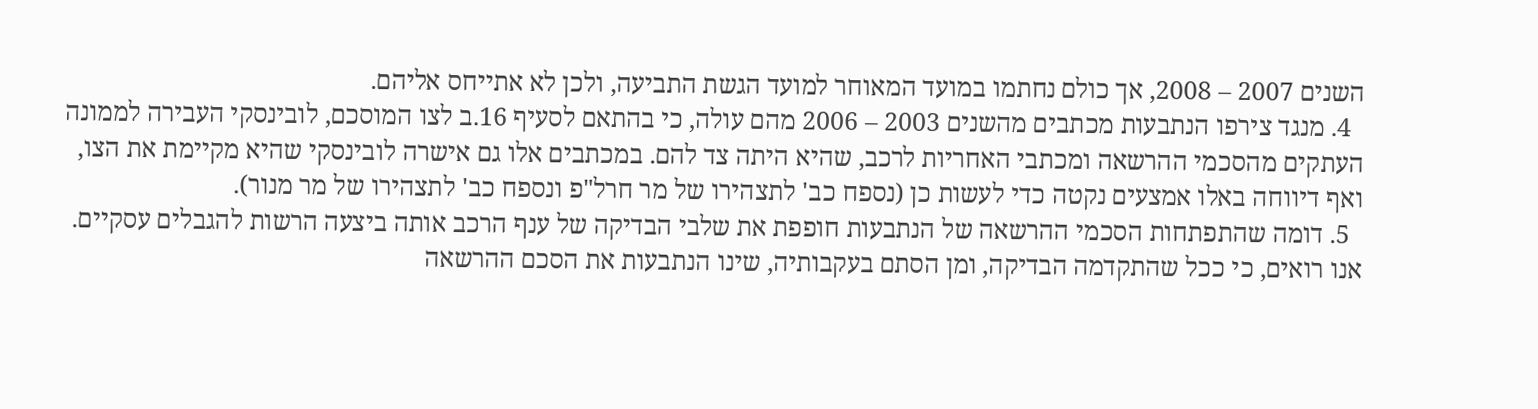השנים 2007 – 2008, אך כולם נחתמו במועד המאוחר למועד הגשת התביעה, ולכן לא אתייחס אליהם.
  4. מנגד צירפו הנתבעות מכתבים מהשנים 2003 – 2006 מהם עולה, כי בהתאם לסעיף 16.ב לצו המוסכם, לובינסקי העבירה לממונה העתקים מהסכמי ההרשאה ומכתבי האחריות לרכב, שהיא היתה צד להם. במכתבים אלו גם אישרה לובינסקי שהיא מקיימת את הצו, ואף דיווחה באלו אמצעים נקטה כדי לעשות כן (נספח כב' לתצהירו של מר חרל"פ ונספח כב' לתצהירו של מר מנור).
  5. דומה שהתפתחות הסכמי ההרשאה של הנתבעות חופפת את שלבי הבדיקה של ענף הרכב אותה ביצעה הרשות להגבלים עסקיים. אנו רואים, כי ככל שהתקדמה הבדיקה, ומן הסתם בעקבותיה, שינו הנתבעות את הסכם ההרשאה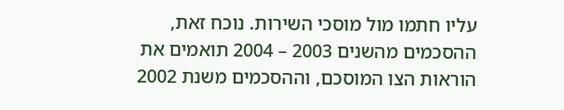עליו חתמו מול מוסכי השירות. נוכח זאת, ההסכמים מהשנים 2003 – 2004 תואמים את הוראות הצו המוסכם, וההסכמים משנת 2002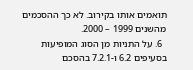תואמים אותו בקירוב. לא כך ההסכמים מהשנים 1999 – 2000.
  6. על התניות מן הסוג המופיעות בסעיפים 6.2 ו-7.2.1 בהסכם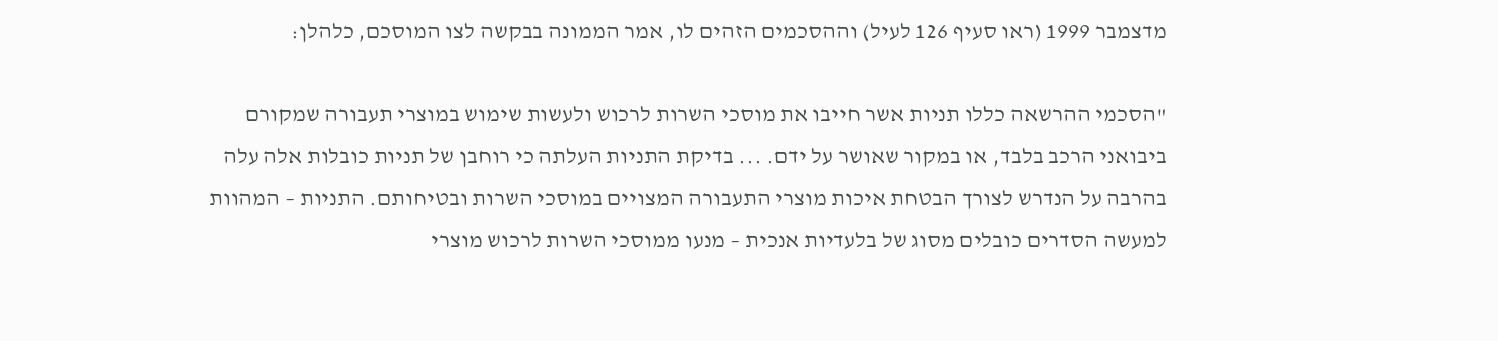מדצמבר 1999 (ראו סעיף 126 לעיל) וההסכמים הזהים לו, אמר הממונה בבקשה לצו המוסכם, כלהלן:

"הסכמי ההרשאה כללו תניות אשר חייבו את מוסכי השרות לרכוש ולעשות שימוש במוצרי תעבורה שמקורם ביבואני הרכב בלבד, או במקור שאושר על ידם. ... בדיקת התניות העלתה כי רוחבן של תניות כובלות אלה עלה בהרבה על הנדרש לצורך הבטחת איכות מוצרי התעבורה המצויים במוסכי השרות ובטיחותם. התניות – המהוות למעשה הסדרים כובלים מסוג של בלעדיות אנכית – מנעו ממוסכי השרות לרכוש מוצרי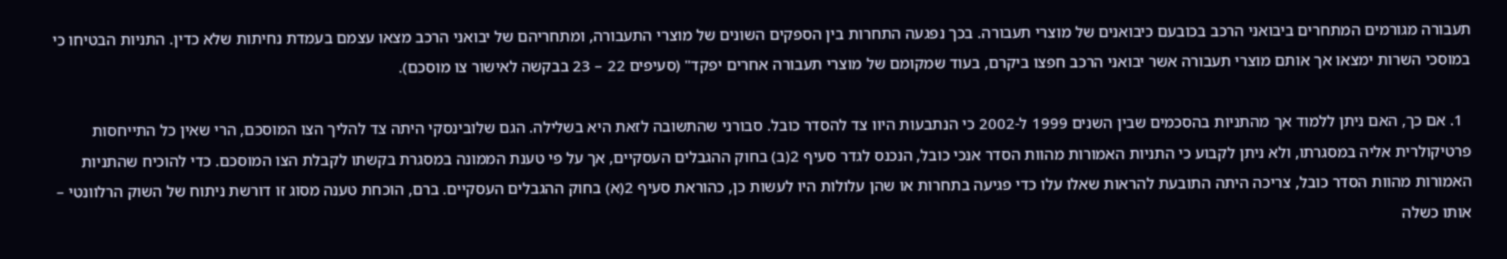תעבורה מגורמים המתחרים ביבואני הרכב בכובעם כיבואנים של מוצרי תעבורה. בכך נפגעה התחרות בין הספקים השונים של מוצרי התעבורה, ומתחריהם של יבואני הרכב מצאו עצמם בעמדת נחיתות שלא כדין. התניות הבטיחו כי במוסכי השרות ימצאו אך אותם מוצרי תעבורה אשר יבואני הרכב חפצו ביקרם, בעוד שמקומם של מוצרי תעבורה אחרים יפקד" (סעיפים 22 – 23 בבקשה לאישור צו מוסכם).

  1. אם כך, האם ניתן ללמוד אך מהתניות בהסכמים שבין השנים 1999 ל-2002 כי הנתבעות היוו צד להסדר כובל. סבורני שהתשובה לזאת היא בשלילה. הגם שלובינסקי היתה צד להליך הצו המוסכם, הרי שאין כל התייחסות פרטיקולרית אליה במסגרתו, ולא ניתן לקבוע כי התניות האמורות מהוות הסדר אנכי כובל, הנכנס לגדר סעיף 2(ב) בחוק ההגבלים העסקיים, אך על פי טענת הממונה במסגרת בקשתו לקבלת הצו המוסכם. כדי להוכיח שהתניות האמורות מהוות הסדר כובל, צריכה היתה התובעת להראות שאלו עלו כדי פגיעה בתחרות או שהן עלולות היו לעשות כן, כהוראת סעיף 2(א) בחוק ההגבלים העסקיים. ברם, הוכחת טענה מסוג זו דורשת ניתוח של השוק הרלוונטי – אותו כשלה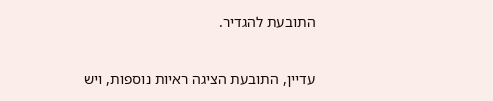התובעת להגדיר.

עדיין, התובעת הציגה ראיות נוספות, ויש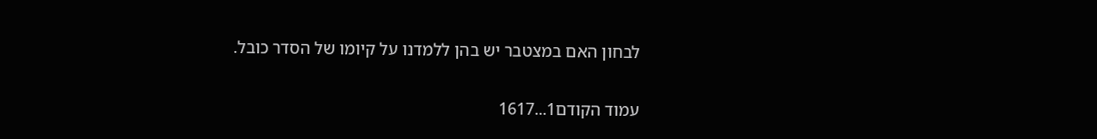לבחון האם במצטבר יש בהן ללמדנו על קיומו של הסדר כובל.

עמוד הקודם1...1617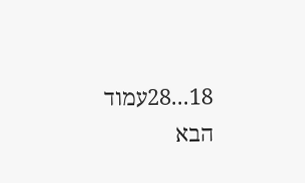18...28עמוד הבא